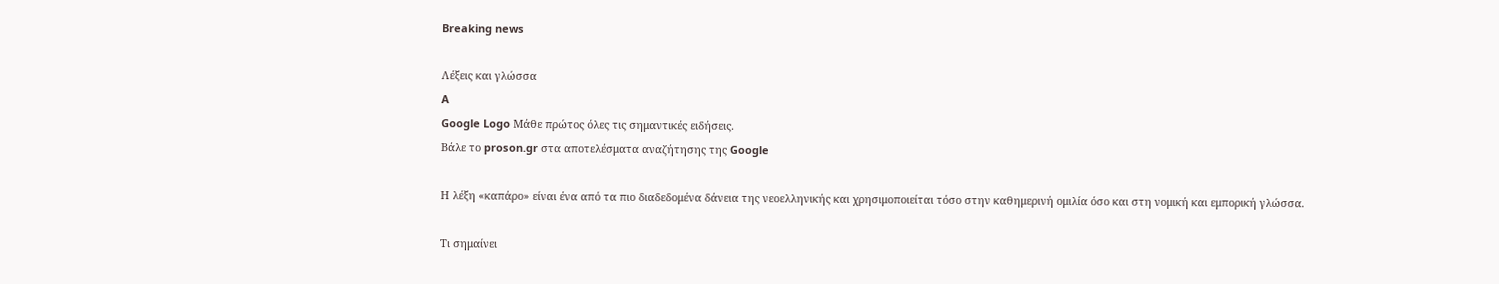Breaking news

Λέξεις και γλώσσα
A
Google Logo Μάθε πρώτος όλες τις σημαντικές ειδήσεις.
Βάλε το proson.gr στα αποτελέσματα αναζήτησης της Google

Η λέξη «καπάρο» είναι ένα από τα πιο διαδεδομένα δάνεια της νεοελληνικής και χρησιμοποιείται τόσο στην καθημερινή ομιλία όσο και στη νομική και εμπορική γλώσσα.

Τι σημαίνει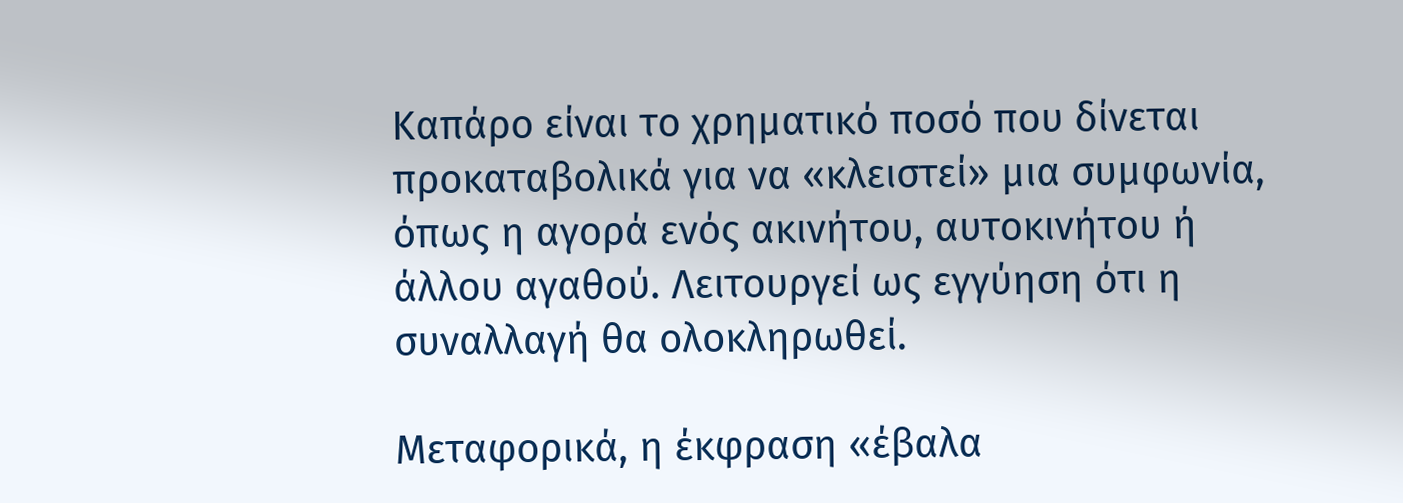Καπάρο είναι το χρηματικό ποσό που δίνεται προκαταβολικά για να «κλειστεί» μια συμφωνία, όπως η αγορά ενός ακινήτου, αυτοκινήτου ή άλλου αγαθού. Λειτουργεί ως εγγύηση ότι η συναλλαγή θα ολοκληρωθεί.

Μεταφορικά, η έκφραση «έβαλα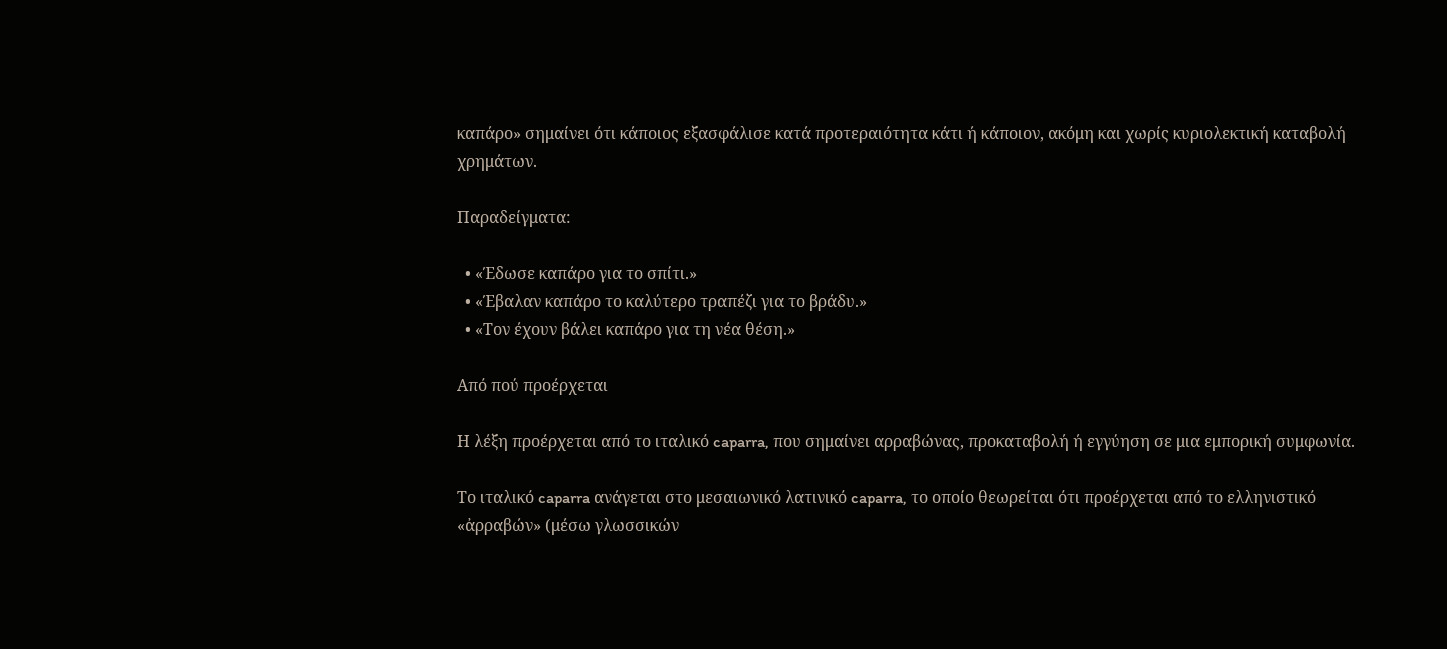καπάρο» σημαίνει ότι κάποιος εξασφάλισε κατά προτεραιότητα κάτι ή κάποιον, ακόμη και χωρίς κυριολεκτική καταβολή χρημάτων.

Παραδείγματα:

  • «Έδωσε καπάρο για το σπίτι.»
  • «Έβαλαν καπάρο το καλύτερο τραπέζι για το βράδυ.»
  • «Τον έχουν βάλει καπάρο για τη νέα θέση.»

Από πού προέρχεται

Η λέξη προέρχεται από το ιταλικό caparra, που σημαίνει αρραβώνας, προκαταβολή ή εγγύηση σε μια εμπορική συμφωνία.

Το ιταλικό caparra ανάγεται στο μεσαιωνικό λατινικό caparra, το οποίο θεωρείται ότι προέρχεται από το ελληνιστικό «ἀρραβών» (μέσω γλωσσικών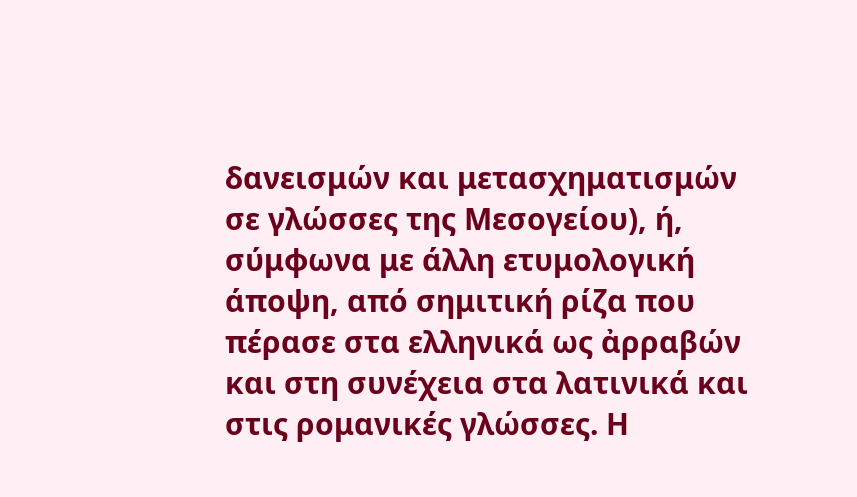δανεισμών και μετασχηματισμών σε γλώσσες της Μεσογείου), ή, σύμφωνα με άλλη ετυμολογική άποψη, από σημιτική ρίζα που πέρασε στα ελληνικά ως ἀρραβών και στη συνέχεια στα λατινικά και στις ρομανικές γλώσσες. Η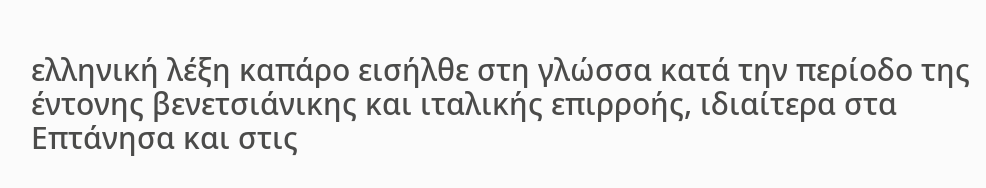ελληνική λέξη καπάρο εισήλθε στη γλώσσα κατά την περίοδο της έντονης βενετσιάνικης και ιταλικής επιρροής, ιδιαίτερα στα Επτάνησα και στις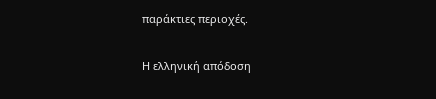παράκτιες περιοχές.

Η ελληνική απόδοση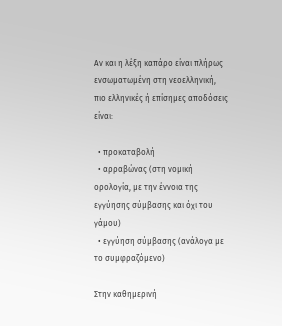Αν και η λέξη καπάρο είναι πλήρως ενσωματωμένη στη νεοελληνική, πιο ελληνικές ή επίσημες αποδόσεις είναι:

  • προκαταβολή
  • αρραβώνας (στη νομική ορολογία, με την έννοια της εγγύησης σύμβασης και όχι του γάμου)
  • εγγύηση σύμβασης (ανάλογα με το συμφραζόμενο)

Στην καθημερινή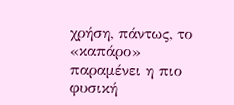χρήση, πάντως, το «καπάρο» παραμένει η πιο φυσική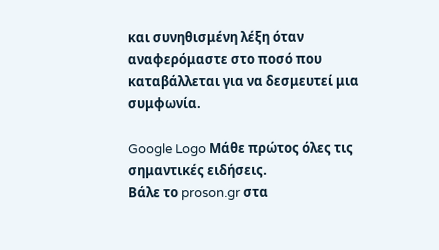και συνηθισμένη λέξη όταν αναφερόμαστε στο ποσό που καταβάλλεται για να δεσμευτεί μια συμφωνία.

Google Logo Μάθε πρώτος όλες τις σημαντικές ειδήσεις.
Βάλε το proson.gr στα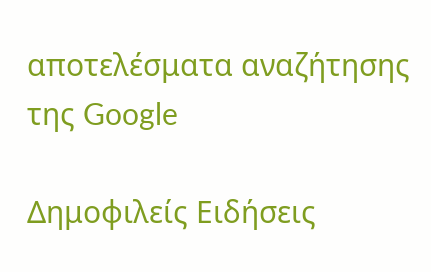αποτελέσματα αναζήτησης της Google

Δημοφιλείς Ειδήσεις